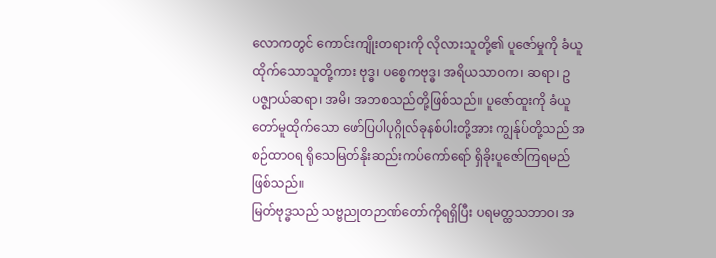လောကတွင် ကောင်းကျိုးတရားကို လိုလားသူတို့၏ ပူဇော်မှုကို ခံယူထိုက်သောသူတို့ကား ဗုဒ္ဓ၊ ပစ္စေကဗုဒ္ဓ၊ အရိယသာဝက၊ ဆရာ၊ ဥပဇ္စျာယ်ဆရာ၊ အမိ၊ အဘစသည်တို့ဖြစ်သည်။ ပူဇော်ထူးကို ခံယူတော်မူထိုက်သော ဖော်ပြပါပုဂ္ဂိုလ်ခုနစ်ပါးတို့အား ကျွန်ုပ်တို့သည် အစဉ်ထာဝရ ရိုသေမြတ်နိုးဆည်းကပ်ကော်ရော် ရှိခိုးပူဇော်ကြရမည်ဖြစ်သည်။
မြတ်ဗုဒ္ဓသည် သဗ္ဗညုတဉာဏ်တော်ကိုရရှိပြီး ပရမတ္ထသဘာဝ၊ အ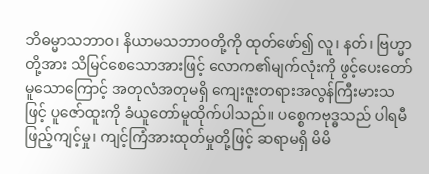ဘိဓမ္မာသဘာဝ၊ နိယာမသဘာဝတို့ကို ထုတ်ဖော်၍ လူ၊ နတ်၊ ဗြဟ္မာတို့အား သိမြင်စေသောအားဖြင့် လောက၏မျက်လုံးကို ဖွင့်ပေးတော်မူသောကြောင့် အတုလံအတုမရှိ ကျေးဇူးတရားအလွန်ကြီးမားသဖြင့် ပူဇော်ထူးကို ခံယူတော်မူထိုက်ပါသည်။ ပစ္စေကဗုဒ္ဓသည် ပါရမီဖြည့်ကျင့်မှု၊ ကျင့်ကြံအားထုတ်မှုတို့ဖြင့် ဆရာမရှိ မိမိ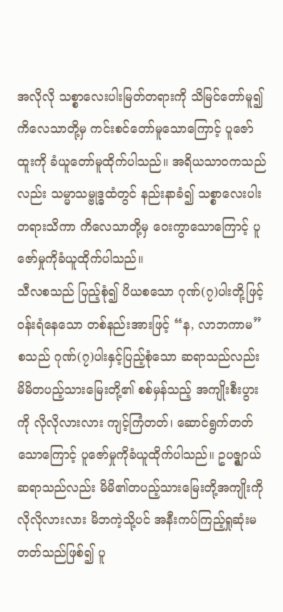အလိုလို သစ္စာလေးပါးမြတ်တရားကို သိမြင်တော်မူ၍ ကိလေသာတို့မှ ကင်းစင်တော်မူသောကြောင့် ပူဇော်ထူးကို ခံယူတော်မူထိုက်ပါသည်။ အရိယသာဝကသည်လည်း သမ္မာသမ္ဗုဒ္ဓထံတွင် နည်းနာခံ၍ သစ္စာလေးပါးတရားသိကာ ကိလေသာတို့မှ ဝေးကွာသောကြောင့် ပူဇော်မှုကိုခံယူထိုက်ပါသည်။
သီလစသည် ပြည့်စုံ၍ ပိယစသော ဂုဏ်(၇)ပါးတို့ဖြင့် ဝန်းရံနေသော တစ်နည်းအားဖြင့် “န, လာဘကာမ” စသည် ဂုဏ်(၇)ပါးနှင့်ပြည့်စုံသော ဆရာသည်လည်း မိမိတပည့်သားမြေးတို့၏ စစ်မှန်သည့် အကျိုးစီးပွားကို လိုလိုလားလား ကျင့်ကြံတတ်၊ ဆောင်ရွက်တတ်သောကြောင့် ပူဇော်မှုကိုခံယူထိုက်ပါသည်။ ဥပဇ္စျာယ် ဆရာသည်လည်း မိမိ၏တပည့်သားမြေးတို့အကျိုးကို လိုလိုလားလား မိဘကဲ့သို့ပင် အနီးကပ်ကြည့်ရှုဆုံးမတတ်သည်ဖြစ်၍ ပူ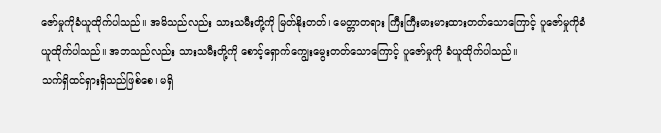ဇော်မှုကိုခံယူထိုက်ပါသည်။ အမိသည်လည်း သားသမီးတို့ကို မြတ်နိုးတတ်၊ မေတ္တာတရား ကြီးကြီးမားမားထားတတ်သောကြောင့် ပူဇော်မှုကိုခံယူထိုက်ပါသည်။ အဘသည်လည်း သားသမီးတို့ကို စောင့်ရှောက်ကျွေးမွေးတတ်သောကြောင့် ပူဇော်မှုကို ခံယူထိုက်ပါသည်။
သက်ရှိထင်ရှားရှိသည်ဖြစ်စေ၊ မရှိ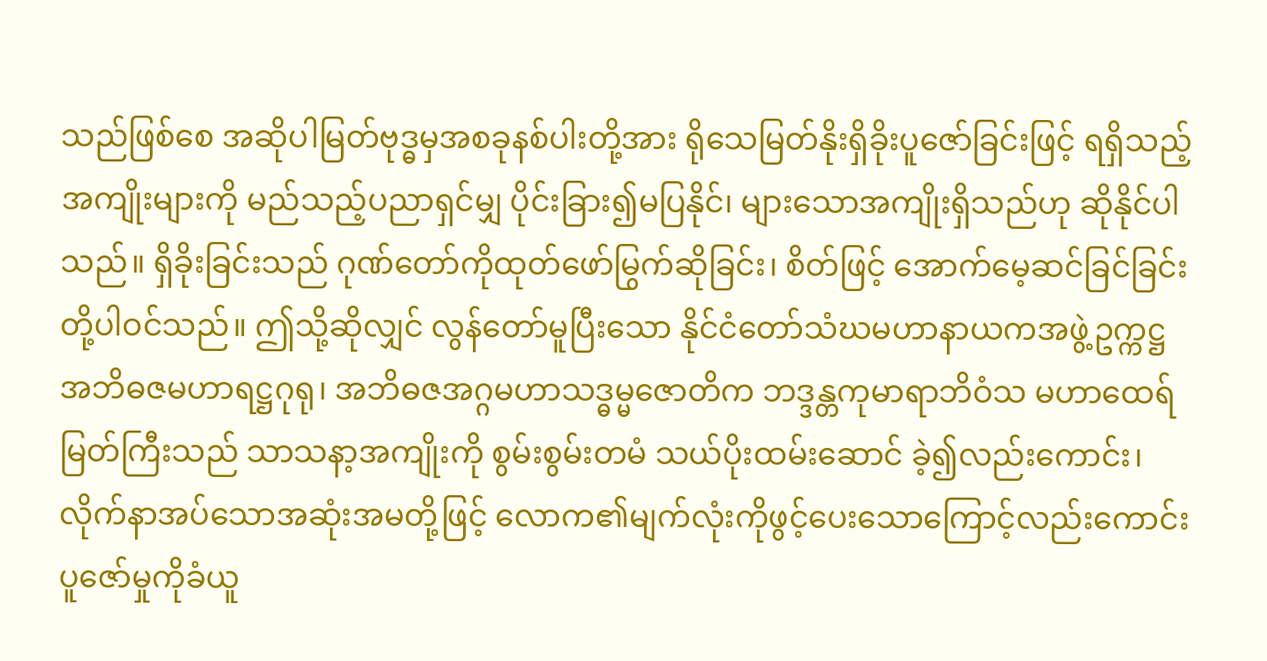သည်ဖြစ်စေ အဆိုပါမြတ်ဗုဒ္ဓမှအစခုနစ်ပါးတို့အား ရိုသေမြတ်နိုးရှိခိုးပူဇော်ခြင်းဖြင့် ရရှိသည့်အကျိုးများကို မည်သည့်ပညာရှင်မျှ ပိုင်းခြား၍မပြနိုင်၊ များသောအကျိုးရှိသည်ဟု ဆိုနိုင်ပါသည်။ ရှိခိုးခြင်းသည် ဂုဏ်တော်ကိုထုတ်ဖော်မြွက်ဆိုခြင်း၊ စိတ်ဖြင့် အောက်မေ့ဆင်ခြင်ခြင်းတို့ပါဝင်သည်။ ဤသို့ဆိုလျှင် လွန်တော်မူပြီးသော နိုင်ငံတော်သံဃမဟာနာယကအဖွဲ့ဥက္ကဋ္ဌ အဘိဓဇမဟာရဋ္ဌဂုရု၊ အဘိဓဇအဂ္ဂမဟာသဒ္ဓမ္မဇောတိက ဘဒ္ဒန္တကုမာရာဘိဝံသ မဟာထေရ်မြတ်ကြီးသည် သာသနာ့အကျိုးကို စွမ်းစွမ်းတမံ သယ်ပိုးထမ်းဆောင် ခဲ့၍လည်းကောင်း၊ လိုက်နာအပ်သောအဆုံးအမတို့ဖြင့် လောက၏မျက်လုံးကိုဖွင့်ပေးသောကြောင့်လည်းကောင်း ပူဇော်မှုကိုခံယူ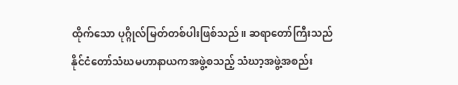ထိုက်သော ပုဂ္ဂိုလ်မြတ်တစ်ပါးဖြစ်သည်။ ဆရာတော်ကြီးသည် နိုင်ငံတော်သံဃမဟာနာယကအဖွဲ့စသည့် သံဃာ့အဖွဲ့အစည်း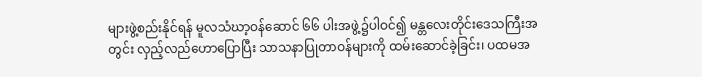များဖွဲ့စည်းနိုင်ရန် မူလသံဃာ့ဝန်ဆောင် ၆၆ ပါးအဖွဲ့၌ပါဝင်၍ မန္တလေးတိုင်းဒေသကြီးအတွင်း လှည့်လည်ဟောပြောပြီး သာသနာပြုတာဝန်များကို ထမ်းဆောင်ခဲ့ခြင်း၊ ပထမအ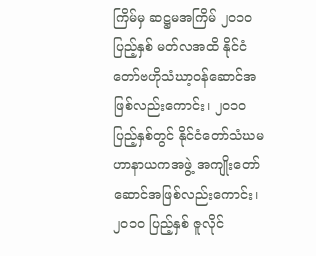ကြိမ်မှ ဆဋ္ဌမအကြိမ် ၂၀၁၀ ပြည့်နှစ် မတ်လအထိ နိုင်ငံတော်ဗဟိုသံဃာ့ဝန်ဆောင်အဖြစ်လည်းကောင်း၊ ၂၀၁၀ ပြည့်နှစ်တွင် နိုင်ငံတော်သံဃမဟာနာယကအဖွဲ့ အကျိုးတော်ဆောင်အဖြစ်လည်းကောင်း၊ ၂၀၁၀ ပြည့်နှစ် ဇူလိုင်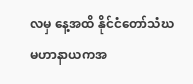လမှ နေ့အထိ နိုင်ငံတော်သံဃမဟာနာယကအ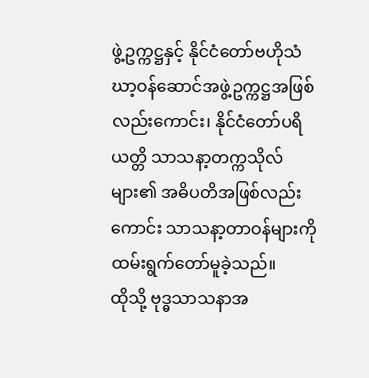ဖွဲ့ဥက္ကဋ္ဌနှင့် နိုင်ငံတော်ဗဟိုသံဃာ့ဝန်ဆောင်အဖွဲ့ဥက္ကဋ္ဌအဖြစ်လည်းကောင်း၊ နိုင်ငံတော်ပရိယတ္တိ သာသနာ့တက္ကသိုလ်များ၏ အဓိပတိအဖြစ်လည်းကောင်း သာသနာ့တာဝန်များကို ထမ်းရွက်တော်မူခဲ့သည်။
ထိုသို့ ဗုဒ္ဓသာသနာအ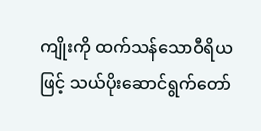ကျိုးကို ထက်သန်သောဝီရိယဖြင့် သယ်ပိုးဆောင်ရွက်တော်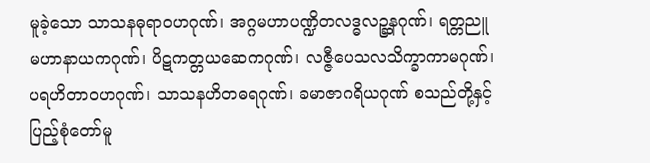မူခဲ့သော သာသနဓုရာဝဟဂုဏ်၊ အဂ္ဂမဟာပဏ္ဍိတလဒ္ဓလဉ္ဆနဂုဏ်၊ ရတ္တညူမဟာနာယကဂုဏ်၊ ပိဋကတ္တယဆေကဂုဏ်၊ လဇ္ဇီပေသလသိက္ခာကာမဂုဏ်၊ ပရဟိတာဝဟဂုဏ်၊ သာသနဟိတဓရဂုဏ်၊ ခမာဇာဂရိယဂုဏ် စသည်တို့နှင့်ပြည့်စုံတော်မူ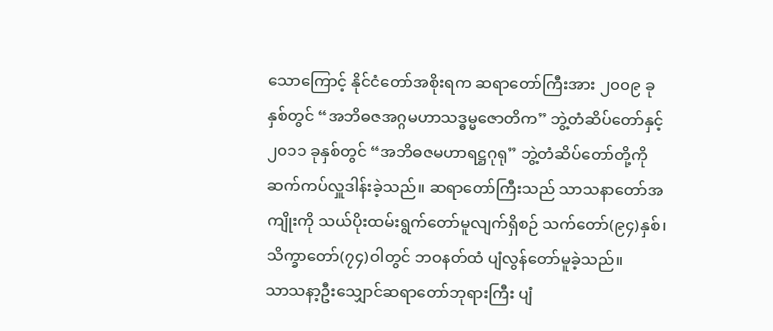သောကြောင့် နိုင်ငံတော်အစိုးရက ဆရာတော်ကြီးအား ၂၀၀၉ ခုနှစ်တွင် “အဘိဓဇအဂ္ဂမဟာသဒ္ဓမ္မဇောတိက” ဘွဲ့တံဆိပ်တော်နှင့် ၂၀၁၁ ခုနှစ်တွင် “အဘိဓဇမဟာရဋ္ဌဂုရု” ဘွဲ့တံဆိပ်တော်တို့ကိုဆက်ကပ်လှူဒါန်းခဲ့သည်။ ဆရာတော်ကြီးသည် သာသနာတော်အကျိုးကို သယ်ပိုးထမ်းရွက်တော်မူလျက်ရှိစဉ် သက်တော်(၉၄)နှစ်၊ သိက္ခာတော်(၇၄)ဝါတွင် ဘဝနတ်ထံ ပျံလွန်တော်မူခဲ့သည်။
သာသနာ့ဦးသျှောင်ဆရာတော်ဘုရားကြီး ပျံ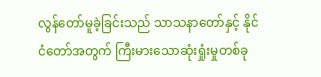လွန်တော်မူခဲ့ခြင်းသည် သာသနာတော်နှင့် နိုင်ငံတော်အတွက် ကြီးမားသောဆုံးရှုံးမှုတစ်ခု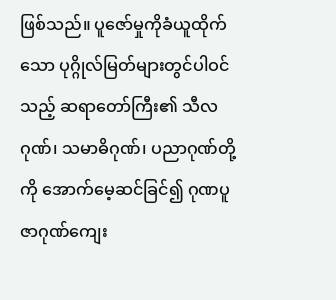ဖြစ်သည်။ ပူဇော်မှုကိုခံယူထိုက်သော ပုဂ္ဂိုလ်မြတ်များတွင်ပါဝင်သည့် ဆရာတော်ကြီး၏ သီလဂုဏ်၊ သမာဓိဂုဏ်၊ ပညာဂုဏ်တို့ကို အောက်မေ့ဆင်ခြင်၍ ဂုဏပူဇာဂုဏ်ကျေး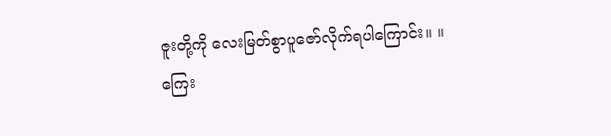ဇူးတို့ကို လေးမြတ်စွာပူဇော်လိုက်ရပါကြောင်း။ ။
ကြေး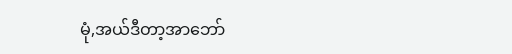မုံ,အယ်ဒီတာ့အာဘော်